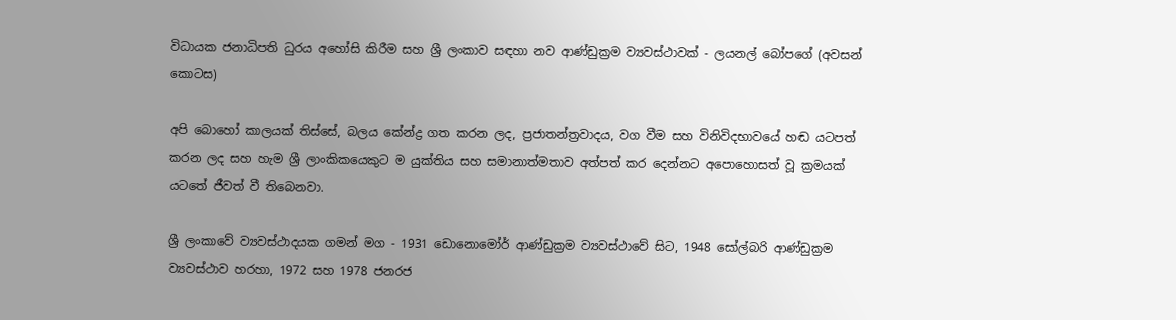විධායක ජනාධිපති ධුරය අහෝසි කිරීම සහ ශ්‍රී ලංකාව සඳහා නව ආණ්ඩුක්‍රම ව්‍යවස්ථාවක් - ලයනල් බෝපගේ (අවසන් කොටස)

අපි බොහෝ කාලයක් තිස්සේ, බලය කේන්ද්‍ර ගත කරන ලද, ප්‍රජාතන්ත්‍රවාදය, වග වීම සහ විනිවිදභාවයේ හඬ යටපත් කරන ලද සහ හැම ශ්‍රී ලාංකිකයෙකුට ම යුක්තිය සහ සමානාත්මතාව අත්පත් කර දෙන්නට අපොහොසත් වූ ක්‍රමයක් යටතේ ජීවත් වී තිබෙනවා.

ශ්‍රී ලංකාවේ ව්‍යවස්ථාදයක ගමන් මග - 1931 ඩොනොමෝර් ආණ්ඩුක්‍රම ව්‍යවස්ථාවේ සිට, 1948 සෝල්බරි ආණ්ඩුක්‍රම ව්‍යවස්ථාව හරහා, 1972 සහ 1978 ජනරජ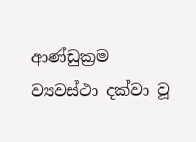ආණ්ඩුක්‍රම ව්‍යවස්ථා දක්වා වූ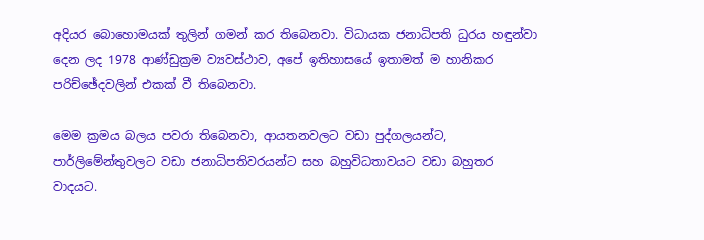අදියර බොහොමයක් තුලින් ගමන් කර තිබෙනවා. විධායක ජනාධිපති ධුරය හඳුන්වා දෙන ලද 1978 ආණ්ඩුක්‍රම ව්‍යවස්ථාව, අපේ ඉතිහාසයේ ඉතාමත් ම හානිකර පරිච්ඡේදවලින් එකක් වී තිබෙනවා.

මෙම ක්‍රමය බලය පවරා තිබෙනවා, ආයතනවලට වඩා පුද්ගලයන්ට, පාර්ලිමේන්තුවලට වඩා ජනාධිපතිවරයන්ට සහ බහුවිධතාවයට වඩා බහුතර වාදයට.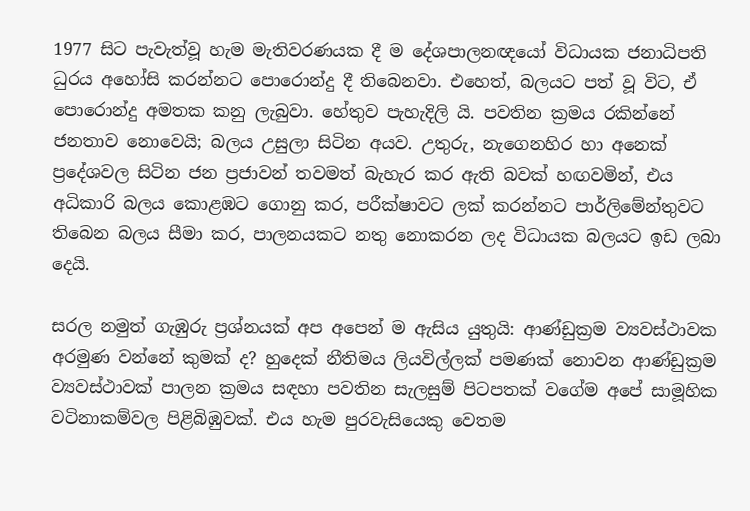1977 සිට පැවැත්වූ හැම මැතිවරණයක දී ම දේශපාලනඥයෝ විධායක ජනාධිපති ධුරය අහෝසි කරන්නට පොරොන්දු දී තිබෙනවා. එහෙත්, බලයට පත් වූ විට, ඒ පොරොන්දු අමතක කනු ලැබුවා. හේතුව පැහැදිලි යි. පවතින ක්‍රමය රකින්නේ ජනතාව නොවෙයි; බලය උසුලා සිටින අයව. උතුරු, නැගෙනහිර හා අනෙක් ප්‍රදේශවල සිටින ජන ප්‍රජාවන් තවමත් බැහැර කර ඇති බවක් හඟවමින්, එය අධිකාරි බලය කොළඹට ගොනු කර, පරීක්ෂාවට ලක් කරන්නට පාර්ලිමේන්තුවට තිබෙන බලය සීමා කර, පාලනයකට නතු නොකරන ලද විධායක බලයට ඉඩ ලබා දෙයි.

සරල නමුත් ගැඹුරු ප්‍රශ්නයක් අප අපෙන් ම ඇසිය යුතුයි: ආණ්ඩුක්‍රම ව්‍යවස්ථාවක අරමුණ වන්නේ කුමක් ද? හුදෙක් නීතිමය ලියවිල්ලක් පමණක් නොවන ආණ්ඩුක්‍රම ව්‍යවස්ථාවක් පාලන ක්‍රමය සඳහා පවතින සැලසුම් පිටපතක් වගේම අපේ සාමූහික වටිනාකම්වල පිළිබිඹුවක්. එය හැම පුරවැසියෙකු වෙතම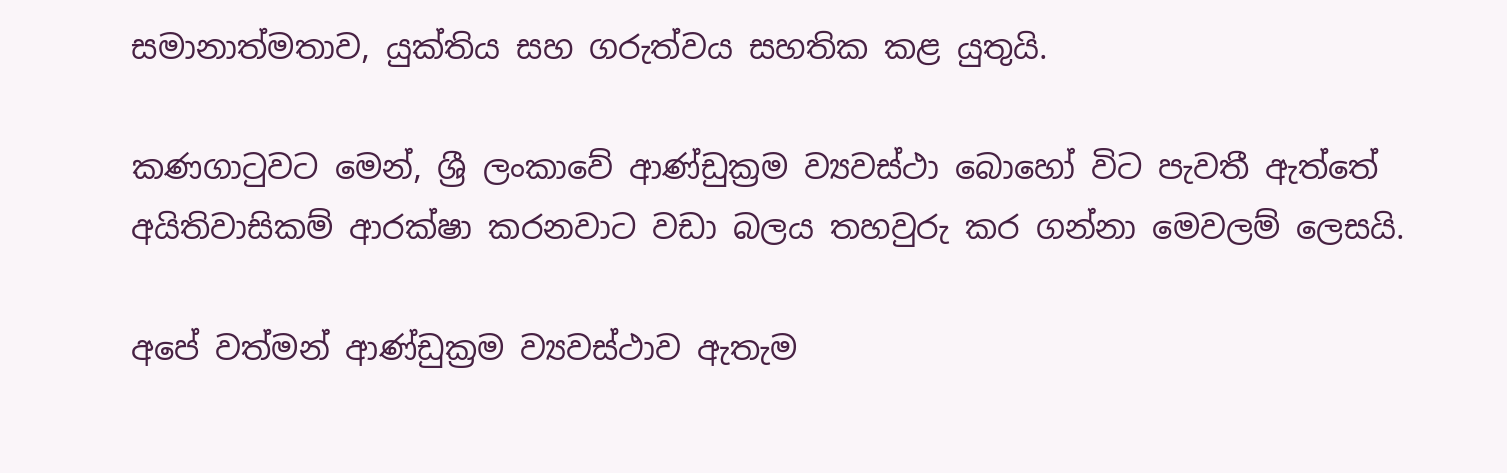සමානාත්මතාව, යුක්තිය සහ ගරුත්වය සහතික කළ යුතුයි.

කණගාටුවට මෙන්, ශ්‍රී ලංකාවේ ආණ්ඩුක්‍රම ව්‍යවස්ථා බොහෝ විට පැවතී ඇත්තේ අයිතිවාසිකම් ආරක්ෂා කරනවාට වඩා බලය තහවුරු කර ගන්නා මෙවලම් ලෙසයි.

අපේ වත්මන් ආණ්ඩුක්‍රම ව්‍යවස්ථාව ඇතැම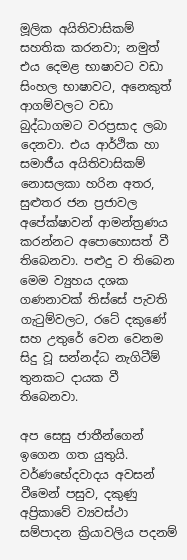මූලික අයිතිවාසිකම් සහතික කරනවා; නමුත් එය දෙමළ භාෂාවට වඩා සිංහල භාෂාවට, අනෙකුත් ආගම්වලට වඩා බුද්ධාගමට වරප්‍රසාද ලබා දෙනවා. එය ආර්ථික හා සමාජීය අයිතිවාසිකම් නොසලකා හරින අතර, සුළුතර ජන ප්‍රජාවල අපේක්ෂාවන් ආමන්ත්‍රණය කරන්නට අපොහොසත් වී තිබෙනවා. පළුදු ව තිබෙන මෙම ව්‍යුහය දශක ගණනාවක් තිස්සේ පැවති ගැටුම්වලට, රටේ දකුණේ සහ උතුරේ වෙන වෙනම සිදු වූ සන්නද්ධ නැගිටීම් තුනකට දායක වී තිබෙනවා.

අප සෙසු ජාතීන්ගෙන් ඉගෙන ගත යුතුයි. වර්ණභේදවාදය අවසන් වීමෙන් පසුව, දකුණු අප්‍රිකාවේ ව්‍යවස්ථා සම්පාදන ක්‍රියාවලිය පදනම්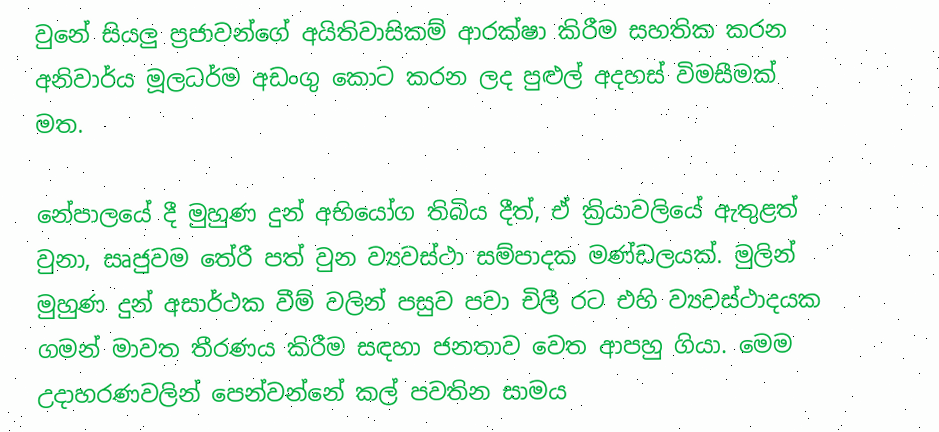වුනේ සියලු ප්‍රජාවන්ගේ අයිතිවාසිකම් ආරක්ෂා කිරීම සහතික කරන අනිවාර්ය මූලධර්ම අඩංගු කොට කරන ලද පුළුල් අදහස් විමසීමක් මත.

නේපාලයේ දී මුහුණ දුන් අභියෝග තිබිය දීත්, ඒ ක්‍රියාවලියේ ඇතුළත් වුනා, සෘජුවම තේරී පත් වුන ව්‍යවස්ථා සම්පාදක මණ්ඩලයක්. මුලින් මුහුණ දුන් අසාර්ථක වීම් වලින් පසුව පවා චිලී රට එහි ව්‍යවස්ථාදයක ගමන් මාවත තීරණය කිරීම සඳහා ජනතාව වෙත ආපහු ගියා. මෙම උදාහරණවලින් පෙන්වන්නේ කල් පවතින සාමය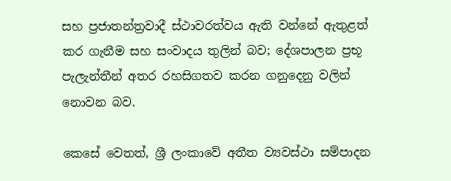සහ ප්‍රජාතන්ත්‍රවාදී ස්ථාවරත්වය ඇති වන්නේ ඇතුළත් කර ගැනීම සහ සංවාදය තුලින් බව; දේශපාලන ප්‍රභූ පැලැන්තීන් අතර රහසිගතව කරන ගනුදෙනු වලින් නොවන බව.

කෙසේ වෙතත්, ශ්‍රී ලංකාවේ අතීත ව්‍යවස්ථා සම්පාදන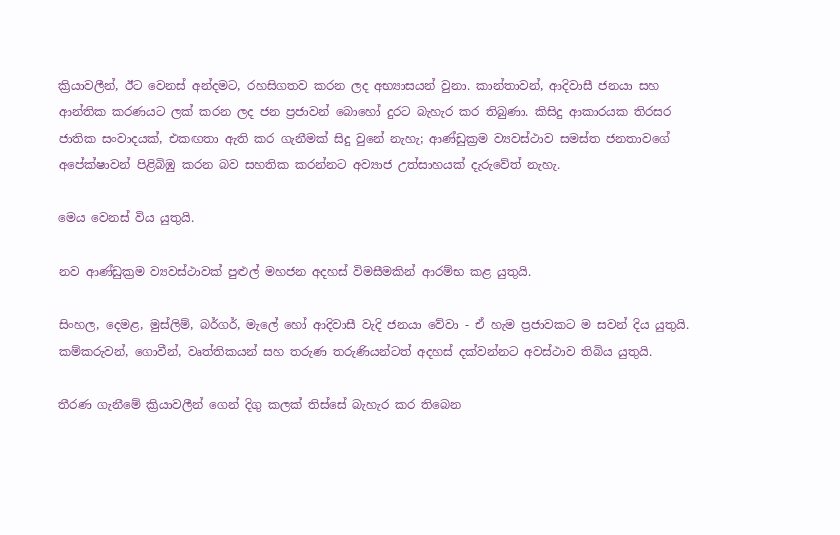ක්‍රියාවලීන්, ඊට වෙනස් අන්දමට, රහසිගතව කරන ලද අභ්‍යාසයන් වුනා. කාන්තාවන්, ආදිවාසී ජනයා සහ ආන්තික කරණයට ලක් කරන ලද ජන ප්‍රජාවන් බොහෝ දුරට බැහැර කර තිබුණා. කිසිදු ආකාරයක තිරසර ජාතික සංවාදයක්, එකඟතා ඇති කර ගැනීමක් සිදු වුනේ නැහැ; ආණ්ඩුක්‍රම ව්‍යවස්ථාව සමස්ත ජනතාවගේ අපේක්ෂාවන් පිළිබිඹු කරන බව සහතික කරන්නට අව්‍යාජ උත්සාහයක් දැරුවේත් නැහැ.

මෙය වෙනස් විය යුතුයි.

නව ආණ්ඩුක්‍රම ව්‍යවස්ථාවක් පුළුල් මහජන අදහස් විමසීමකින් ආරම්භ කළ යුතුයි.

සිංහල, දෙමළ, මුස්ලිම්, බර්ගර්, මැලේ හෝ ආදිවාසී වැදි ජනයා වේවා - ඒ හැම ප්‍රජාවකට ම සවන් දිය යුතුයි. කම්කරුවන්, ගොවීන්, වෘත්තිකයන් සහ තරුණ තරුණියන්ටත් අදහස් දක්වන්නට අවස්ථාව තිබිය යුතුයි.

තීරණ ගැනීමේ ක්‍රියාවලීන් ගෙන් දිගු කලක් තිස්සේ බැහැර කර තිබෙන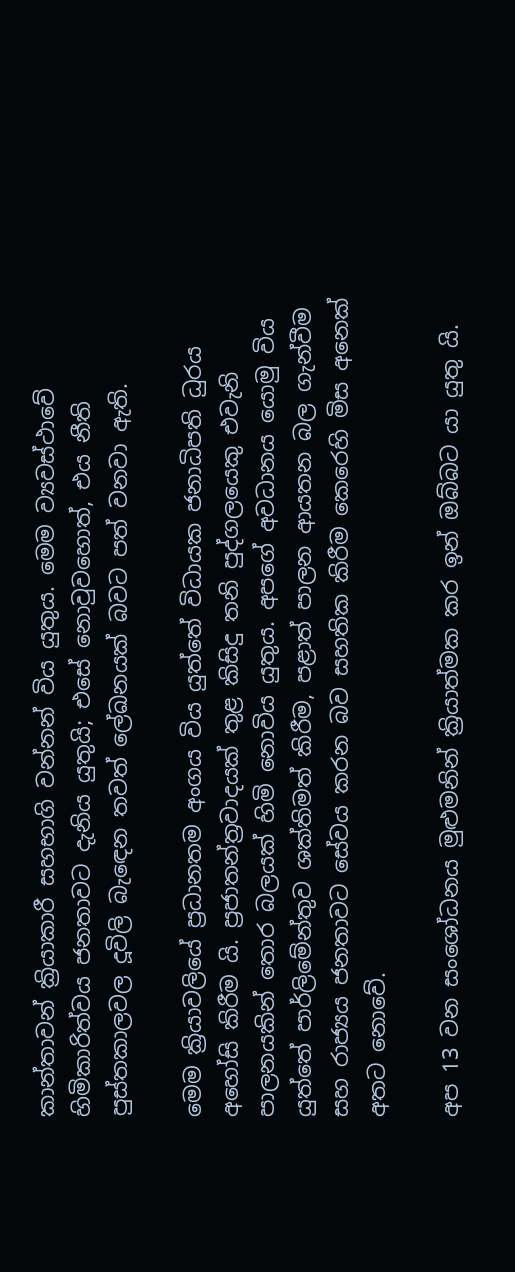කාන්තාවන් ක්‍රියාකාරී සහභාගි වන්නන් විය යුතුය. මෙම ව්‍යවස්ථාවේ හිමිකාරිත්වය ජනතාවට දැනිය යුතුයි; එසේ නොවුවහොත්, එය නීති පුස්තකාලවල දූවිලි බැඳෙන තවත් ලේඛනයක් බවට පත් වනවා ඇති.

මෙම ක්‍රියාවලියේ ප්‍රධානතම අංගය විය යුත්තේ විධායක ජනාධිපති ධුරය අහෝසි කිරීම යි. ප්‍රජාතන්ත්‍රවාදයක් තුළ කිසිදු තනි පුද්ගලයෙකු එවැනි පාලනයකින් තොර බලයක් හිමි නොවිය යුතුය. අපගේ අවධානය යොමු විය යුත්තේ පාර්ලිමේන්තුව ශක්තිමත් කිරීම, පළාත් පාලන ආයතන බල ගැන්වීම සහ රාජ්‍යය ජනතාවට සේවය කරන බව සහතික කිරීම කෙරෙහි මිස අනෙක් අතට නොවේ.

අප 13 වන සංශෝධනය මුළුමනින් ක්‍රියාත්මක කර ඉන් ඔබ්බට යා යුතු යි.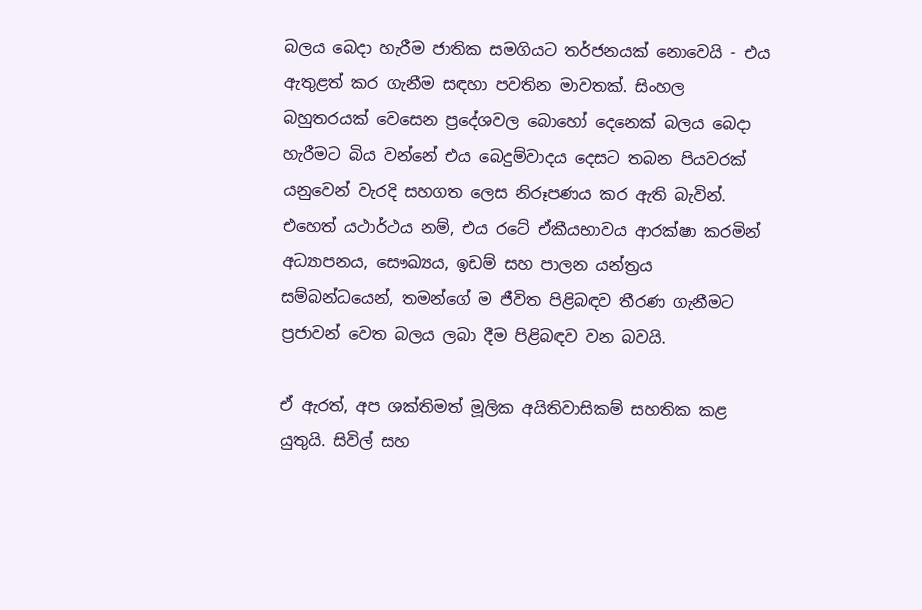බලය බෙදා හැරීම ජාතික සමගියට තර්ජනයක් නොවෙයි - එය ඇතුළත් කර ගැනීම සඳහා පවතින මාවතක්. සිංහල බහුතරයක් වෙසෙන ප්‍රදේශවල බොහෝ දෙනෙක් බලය බෙදා හැරීමට බිය වන්නේ එය බෙදුම්වාදය දෙසට තබන පියවරක් යනුවෙන් වැරදි සහගත ලෙස නිරූපණය කර ඇති බැවින්. එහෙත් යථාර්ථය නම්, එය රටේ ඒකීයභාවය ආරක්ෂා කරමින් අධ්‍යාපනය, සෞඛ්‍යය, ඉඩම් සහ පාලන යන්ත්‍රය සම්බන්ධයෙන්, තමන්ගේ ම ජීවිත පිළිබඳව තීරණ ගැනීමට ප්‍රජාවන් වෙත බලය ලබා දීම පිළිබඳව වන බවයි.

ඒ ඇරත්, අප ශක්තිමත් මූලික අයිතිවාසිකම් සහතික කළ යුතුයි. සිවිල් සහ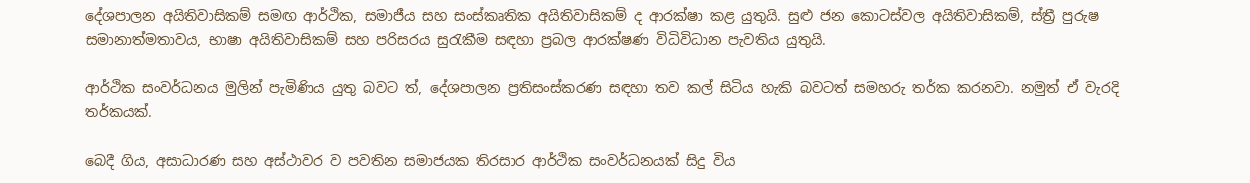දේශපාලන අයිතිවාසිකම් සමඟ ආර්ථික, සමාජීය සහ සංස්කෘතික අයිතිවාසිකම් ද ආරක්ෂා කළ යුතුයි. සුළු ජන කොටස්වල අයිතිවාසිකම්, ස්ත්‍රී පුරුෂ සමානාත්මතාවය, භාෂා අයිතිවාසිකම් සහ පරිසරය සුරැකීම සඳහා ප්‍රබල ආරක්ෂණ විධිවිධාන පැවතිය යුතුයි.

ආර්ථික සංවර්ධනය මුලින් පැමිණිය යුතු බවට ත්, දේශපාලන ප්‍රතිසංස්කරණ සඳහා තව කල් සිටිය හැකි බවටත් සමහරු තර්ක කරනවා. නමුත් ඒ වැරදි තර්කයක්.

බෙදී ගිය, අසාධාරණ සහ අස්ථාවර ව පවතින සමාජයක තිරසාර ආර්ථික සංවර්ධනයක් සිදු විය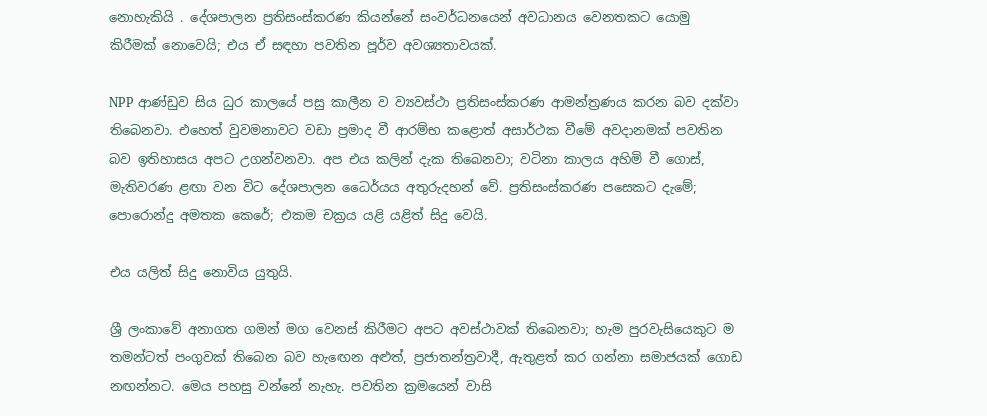නොහැකියි . දේශපාලන ප්‍රතිසංස්කරණ කියන්නේ සංවර්ධනයෙන් අවධානය වෙනතකට යොමු කිරීමක් නොවෙයි; එය ඒ සඳහා පවතින පූර්ව අවශ්‍යතාවයක්.

NPP ආණ්ඩුව සිය ධුර කාලයේ පසු කාලීන ව ව්‍යවස්ථා ප්‍රතිසංස්කරණ ආමන්ත්‍රණය කරන බව දක්වා තිබෙනවා. එහෙත් වුවමනාවට වඩා ප්‍රමාද වී ආරම්භ කළොත් අසාර්ථක වීමේ අවදානමක් පවතින බව ඉතිහාසය අපට උගන්වනවා. අප එය කලින් දැක තිබෙනවා; වටිනා කාලය අහිමි වී ගොස්, මැතිවරණ ළඟා වන විට දේශපාලන ධෛර්යය අතුරුදහන් වේ. ප්‍රතිසංස්කරණ පසෙකට දැමේ; පොරොන්දු අමතක කෙරේ; එකම චක්‍රය යළි යළිත් සිදු වෙයි.

එය යලිත් සිදු නොවිය යුතුයි.

ශ්‍රී ලංකාවේ අනාගත ගමන් මග වෙනස් කිරීමට අපට අවස්ථාවක් තිබෙනවා; හැම පුරවැසියෙකුට ම තමන්ටත් පංගුවක් තිබෙන බව හැඟෙන අළුත්, ප්‍රජාතන්ත්‍රවාදී, ඇතුළත් කර ගන්නා සමාජයක් ගොඩ නඟන්නට. මෙය පහසු වන්නේ නැහැ. පවතින ක්‍රමයෙන් වාසි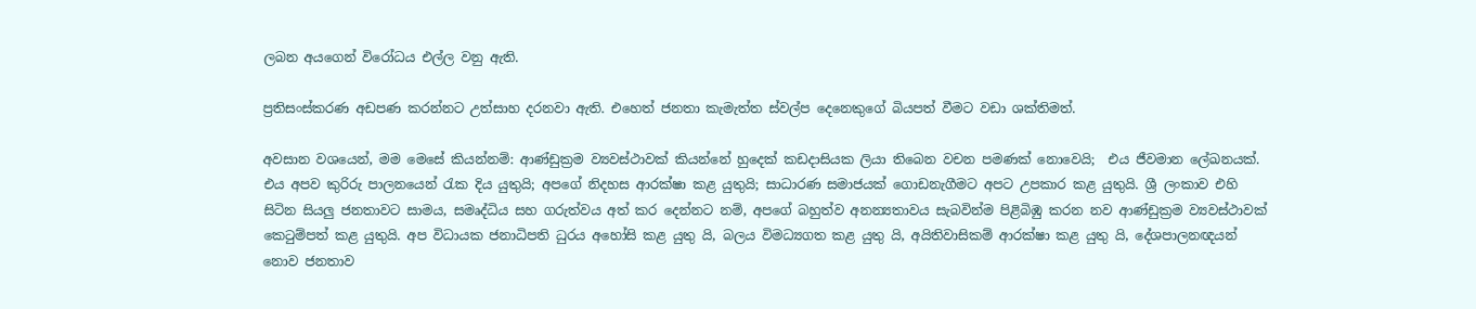ලබන අයගෙන් විරෝධය එල්ල වනු ඇති.

ප්‍රතිසංස්කරණ අඩපණ කරන්නට උත්සාහ දරනවා ඇති. එහෙත් ජනතා කැමැත්ත ස්වල්ප දෙනෙකුගේ බියපත් වීමට වඩා ශක්තිමත්.

අවසාන වශයෙන්, මම මෙසේ කියන්නම්: ආණ්ඩුක්‍රම ව්‍යවස්ථාවක් කියන්නේ හුදෙක් කඩදාසියක ලියා තිබෙන වචන පමණක් නොවෙයි;  එය ජීවමාන ලේඛනයක්. එය අපව කුරිරු පාලනයෙන් රැක දිය යුතුයි; අපගේ නිදහස ආරක්ෂා කළ යුතුයි; සාධාරණ සමාජයක් ගොඩනැගීමට අපට උපකාර කළ යුතුයි. ශ්‍රී ලංකාව එහි සිටින සියලු ජනතාවට සාමය, සමෘද්ධිය සහ ගරුත්වය අත් කර දෙන්නට නම්, අපගේ බහුත්ව අනන්‍යතාවය සැබවින්ම පිළිබිඹු කරන නව ආණ්ඩුක්‍රම ව්‍යවස්ථාවක් කෙටුම්පත් කළ යුතුයි. අප විධායක ජනාධිපති ධුරය අහෝසි කළ යුතු යි, බලය විමධ්‍යගත කළ යුතු යි, අයිතිවාසිකම් ආරක්ෂා කළ යුතු යි, දේශපාලනඥයන් නොව ජනතාව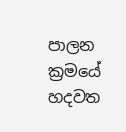පාලන ක්‍රමයේ හදවත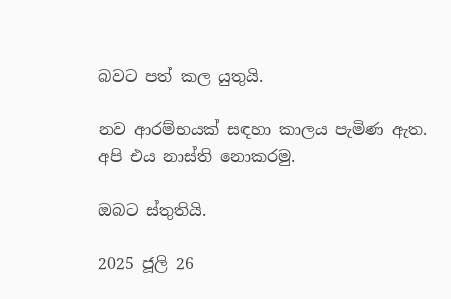බවට පත් කල යුතුයි.

නව ආරම්භයක් සඳහා කාලය පැමිණ ඇත. අපි එය නාස්ති නොකරමු.

ඔබට ස්තුතියි.

2025 ජූලි 26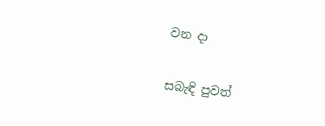වන දා

සබැඳි පුවත්